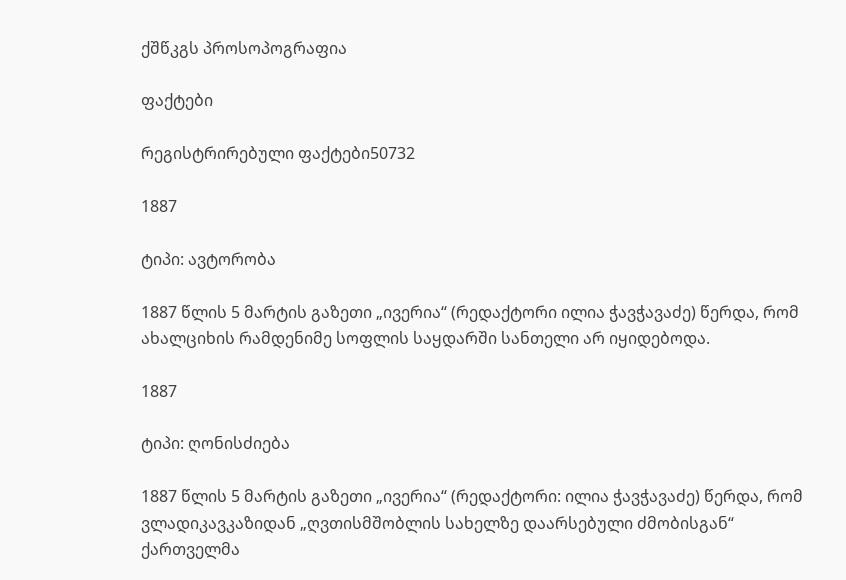ქშწკგს პროსოპოგრაფია

ფაქტები

რეგისტრირებული ფაქტები50732

1887

ტიპი: ავტორობა

1887 წლის 5 მარტის გაზეთი „ივერია“ (რედაქტორი ილია ჭავჭავაძე) წერდა, რომ ახალციხის რამდენიმე სოფლის საყდარში სანთელი არ იყიდებოდა.

1887

ტიპი: ღონისძიება

1887 წლის 5 მარტის გაზეთი „ივერია“ (რედაქტორი: ილია ჭავჭავაძე) წერდა, რომ ვლადიკავკაზიდან „ღვთისმშობლის სახელზე დაარსებული ძმობისგან“ ქართველმა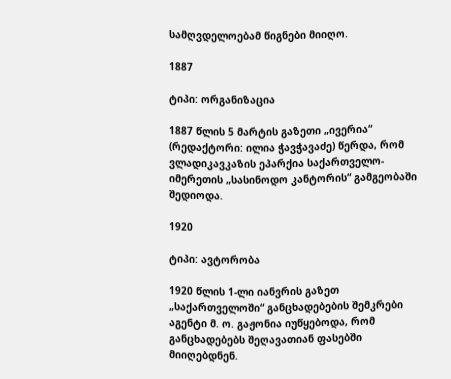სამღვდელოებამ წიგნები მიიღო.

1887

ტიპი: ორგანიზაცია

1887 წლის 5 მარტის გაზეთი „ივერია“ (რედაქტორი: ილია ჭავჭავაძე) წერდა, რომ ვლადიკავკაზის ეპარქია საქართველო-იმერეთის „სასინოდო კანტორის“ გამგეობაში შედიოდა.

1920

ტიპი: ავტორობა

1920 წლის 1-ლი იანვრის გაზეთ „საქართველოში“ განცხადებების შემკრები აგენტი მ. ო. გაჟონია იუწყებოდა, რომ განცხადებებს შეღავათიან ფასებში მიიღებდნენ.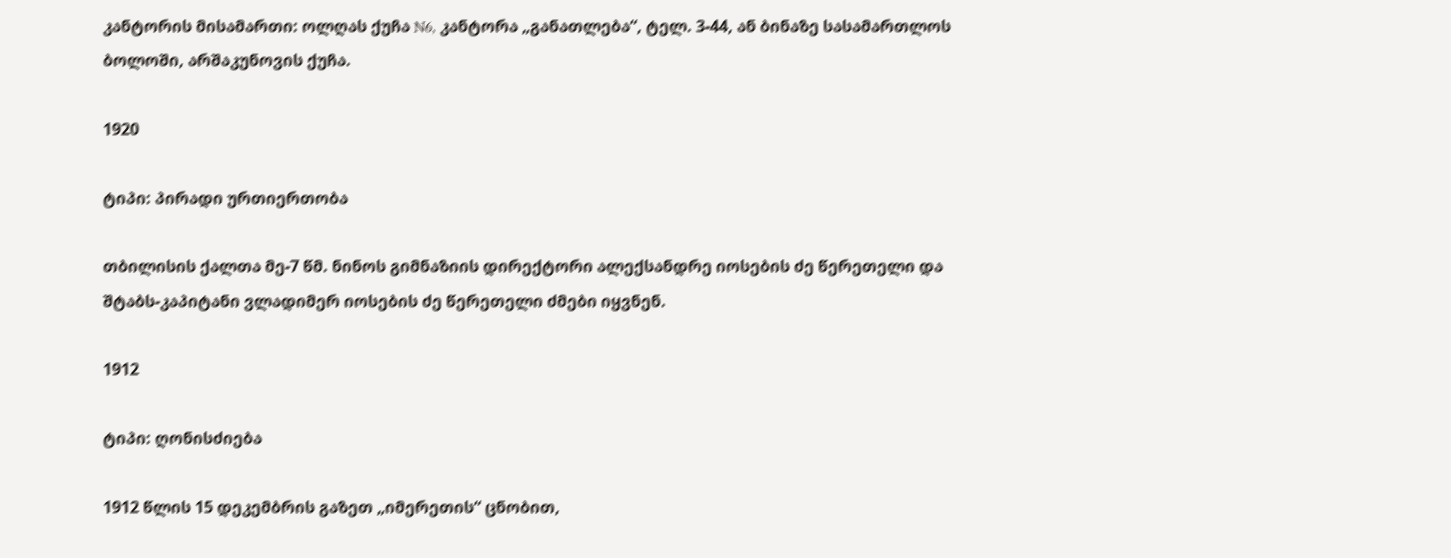კანტორის მისამართი: ოლღას ქუჩა N6, კანტორა „განათლება“, ტელ. 3-44, ან ბინაზე სასამართლოს ბოლოში, არშაკუნოვის ქუჩა.

1920

ტიპი: პირადი ურთიერთობა

თბილისის ქალთა მე-7 წმ. ნინოს გიმნაზიის დირექტორი ალექსანდრე იოსების ძე წერეთელი და შტაბს-კაპიტანი ვლადიმერ იოსების ძე წერეთელი ძმები იყვნენ.

1912

ტიპი: ღონისძიება

1912 წლის 15 დეკემბრის გაზეთ „იმერეთის“ ცნობით,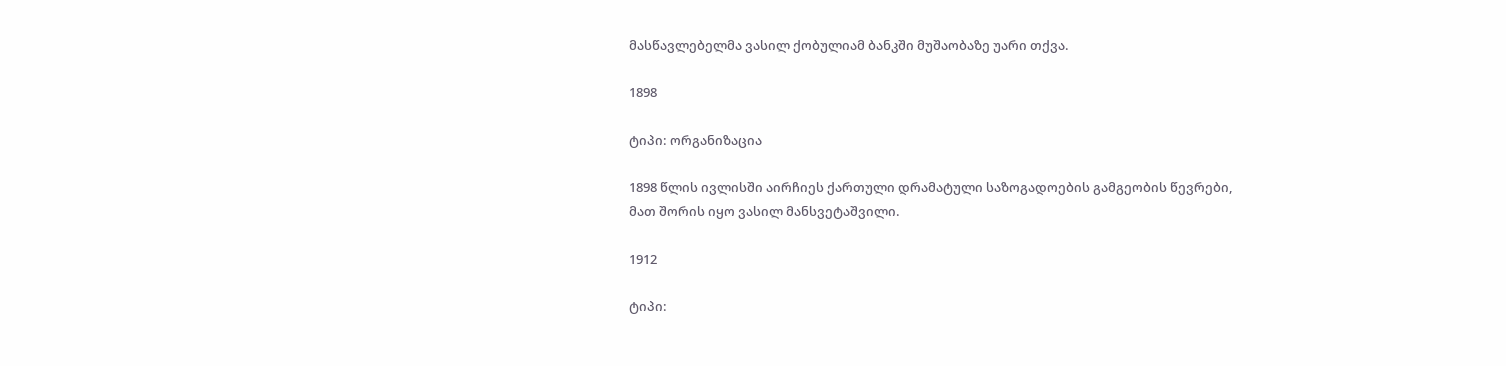მასწავლებელმა ვასილ ქობულიამ ბანკში მუშაობაზე უარი თქვა.

1898

ტიპი: ორგანიზაცია

1898 წლის ივლისში აირჩიეს ქართული დრამატული საზოგადოების გამგეობის წევრები, მათ შორის იყო ვასილ მანსვეტაშვილი.

1912

ტიპი: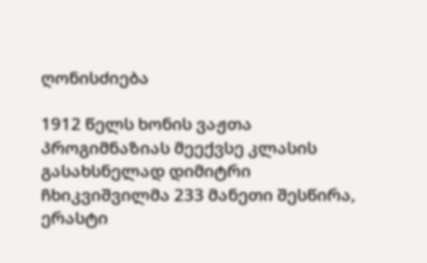ღონისძიება

1912 წელს ხონის ვაჟთა პროგიმნაზიას მეექვსე კლასის გასახსნელად დიმიტრი ჩხიკვიშვილმა 233 მანეთი შესწირა, ერასტი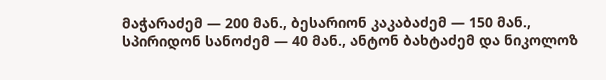მაჭარაძემ — 200 მან., ბესარიონ კაკაბაძემ — 150 მან., სპირიდონ სანოძემ — 40 მან., ანტონ ბახტაძემ და ნიკოლოზ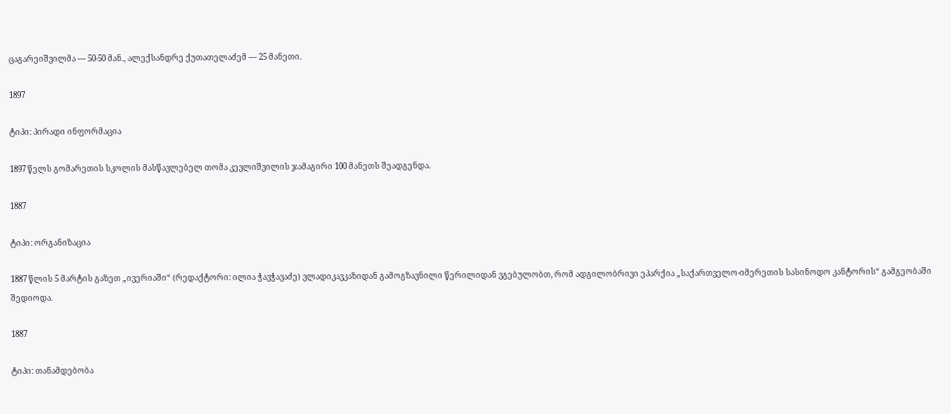ცაგარეიშვილმა — 50-50 მან., ალექსანდრე ქუთათელაძემ — 25 მანეთი.

1897

ტიპი: პირადი ინფორმაცია

1897 წელს გომარეთის სკოლის მასწავლებელ თომა კევლიშვილის ჯამაგირი 100 მანეთს შეადგენდა.

1887

ტიპი: ორგანიზაცია

1887 წლის 5 მარტის გაზეთ „ივერიაში“ (რედაქტორი: ილია ჭავჭავაძე) ვლადიკავკაზიდან გამოგზავნილი წერილიდან ვგებულობთ, რომ ადგილობრივი ეპარქია „საქართველო-იმერეთის სასინოდო კანტორის“ გამგეობაში შედიოდა.

1887

ტიპი: თანამდებობა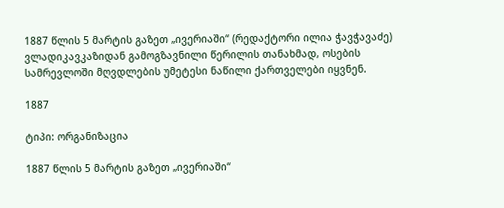1887 წლის 5 მარტის გაზეთ „ივერიაში“ (რედაქტორი ილია ჭავჭავაძე) ვლადიკავკაზიდან გამოგზავნილი წერილის თანახმად, ოსების სამრევლოში მღვდლების უმეტესი ნაწილი ქართველები იყვნენ.

1887

ტიპი: ორგანიზაცია

1887 წლის 5 მარტის გაზეთ „ივერიაში“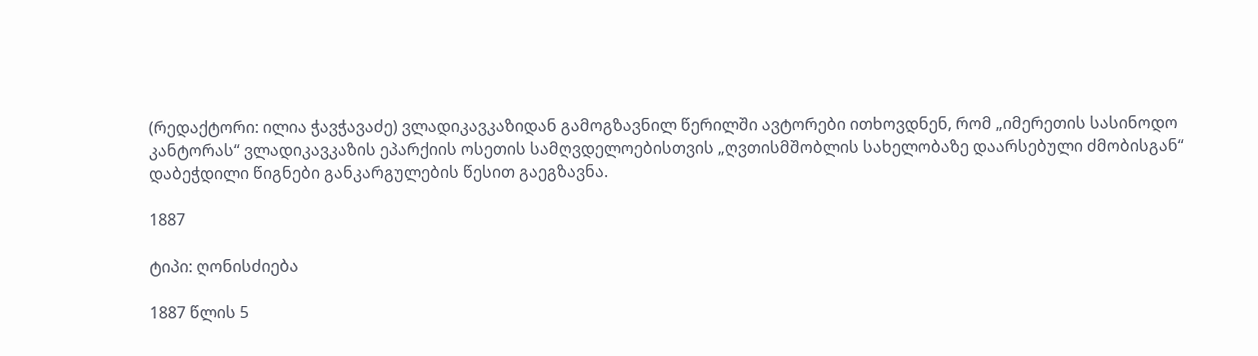(რედაქტორი: ილია ჭავჭავაძე) ვლადიკავკაზიდან გამოგზავნილ წერილში ავტორები ითხოვდნენ, რომ „იმერეთის სასინოდო კანტორას“ ვლადიკავკაზის ეპარქიის ოსეთის სამღვდელოებისთვის „ღვთისმშობლის სახელობაზე დაარსებული ძმობისგან“ დაბეჭდილი წიგნები განკარგულების წესით გაეგზავნა.

1887

ტიპი: ღონისძიება

1887 წლის 5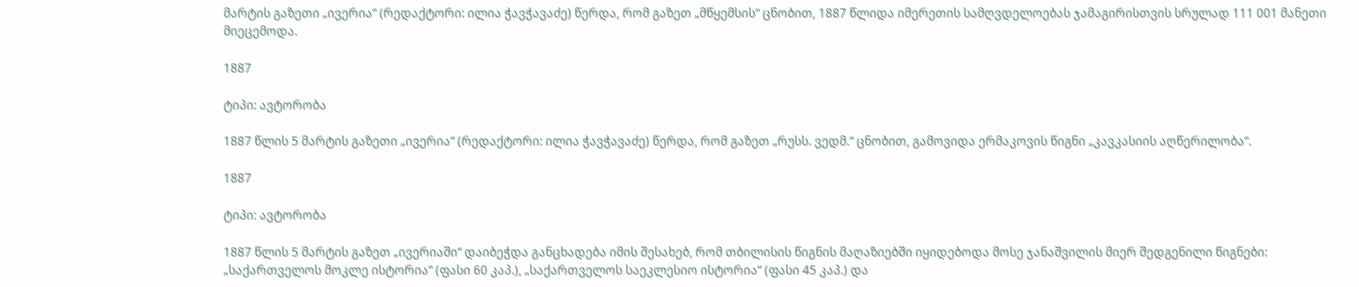მარტის გაზეთი „ივერია“ (რედაქტორი: ილია ჭავჭავაძე) წერდა, რომ გაზეთ „მწყემსის“ ცნობით, 1887 წლიდა იმერეთის სამღვდელოებას ჯამაგირისთვის სრულად 111 001 მანეთი მიეცემოდა.

1887

ტიპი: ავტორობა

1887 წლის 5 მარტის გაზეთი „ივერია“ (რედაქტორი: ილია ჭავჭავაძე) წერდა, რომ გაზეთ „რუსს. ვედმ.“ ცნობით, გამოვიდა ერმაკოვის წიგნი „კავკასიის აღწერილობა“.

1887

ტიპი: ავტორობა

1887 წლის 5 მარტის გაზეთ „ივერიაში“ დაიბეჭდა განცხადება იმის შესახებ, რომ თბილისის წიგნის მაღაზიებში იყიდებოდა მოსე ჯანაშვილის მიერ შედგენილი წიგნები: „საქართველოს მოკლე ისტორია“ (ფასი 60 კაპ.), „საქართველოს საეკლესიო ისტორია“ (ფასი 45 კაპ.) და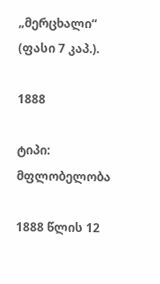„მერცხალი“ (ფასი 7 კაპ.).

1888

ტიპი: მფლობელობა

1888 წლის 12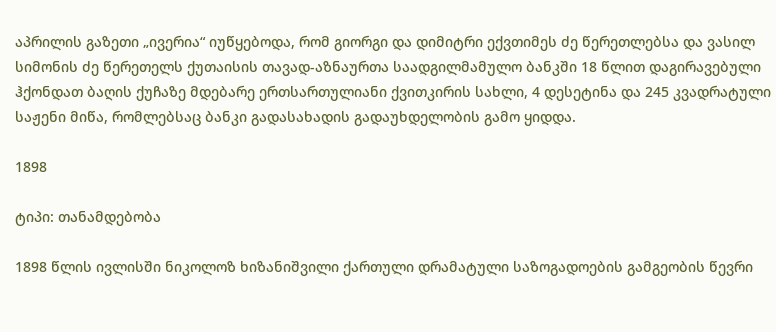აპრილის გაზეთი „ივერია“ იუწყებოდა, რომ გიორგი და დიმიტრი ექვთიმეს ძე წერეთლებსა და ვასილ სიმონის ძე წერეთელს ქუთაისის თავად-აზნაურთა საადგილმამულო ბანკში 18 წლით დაგირავებული ჰქონდათ ბაღის ქუჩაზე მდებარე ერთსართულიანი ქვითკირის სახლი, 4 დესეტინა და 245 კვადრატული საჟენი მიწა, რომლებსაც ბანკი გადასახადის გადაუხდელობის გამო ყიდდა.

1898

ტიპი: თანამდებობა

1898 წლის ივლისში ნიკოლოზ ხიზანიშვილი ქართული დრამატული საზოგადოების გამგეობის წევრი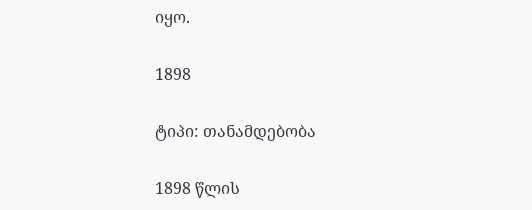იყო.

1898

ტიპი: თანამდებობა

1898 წლის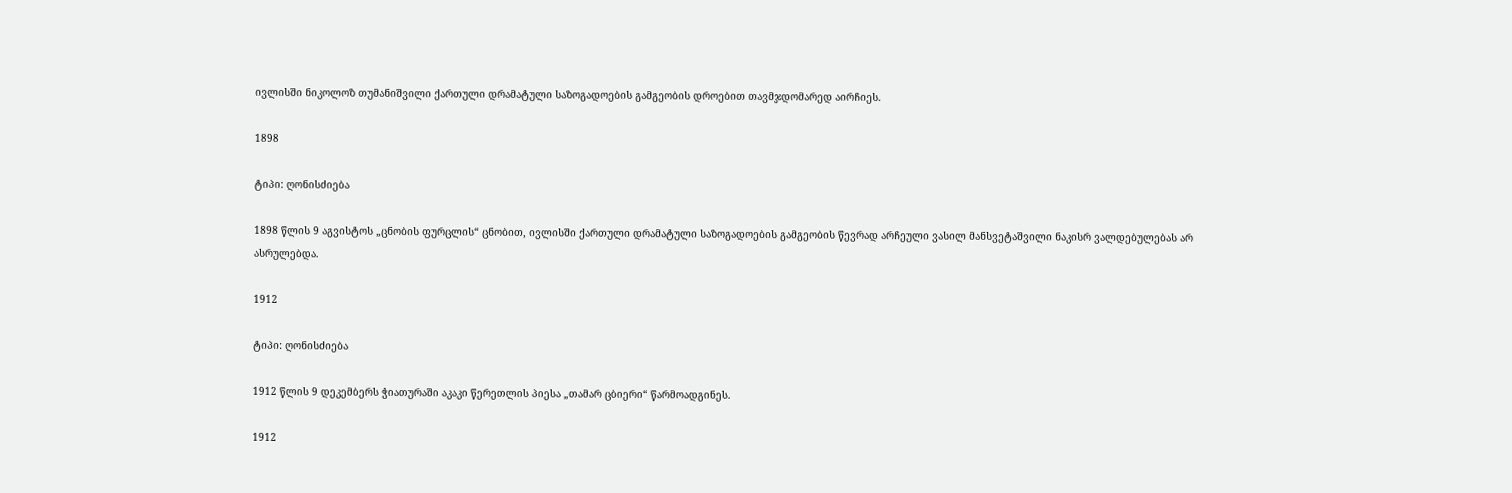ივლისში ნიკოლოზ თუმანიშვილი ქართული დრამატული საზოგადოების გამგეობის დროებით თავმჯდომარედ აირჩიეს.

1898

ტიპი: ღონისძიება

1898 წლის 9 აგვისტოს „ცნობის ფურცლის“ ცნობით, ივლისში ქართული დრამატული საზოგადოების გამგეობის წევრად არჩეული ვასილ მანსვეტაშვილი ნაკისრ ვალდებულებას არ ასრულებდა.

1912

ტიპი: ღონისძიება

1912 წლის 9 დეკემბერს ჭიათურაში აკაკი წერეთლის პიესა „თამარ ცბიერი“ წარმოადგინეს.

1912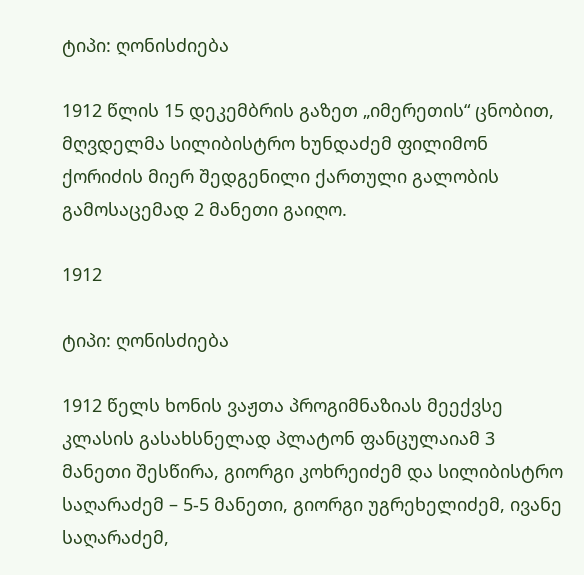ტიპი: ღონისძიება

1912 წლის 15 დეკემბრის გაზეთ „იმერეთის“ ცნობით, მღვდელმა სილიბისტრო ხუნდაძემ ფილიმონ ქორიძის მიერ შედგენილი ქართული გალობის გამოსაცემად 2 მანეთი გაიღო.

1912

ტიპი: ღონისძიება

1912 წელს ხონის ვაჟთა პროგიმნაზიას მეექვსე კლასის გასახსნელად პლატონ ფანცულაიამ 3 მანეთი შესწირა, გიორგი კოხრეიძემ და სილიბისტრო საღარაძემ – 5-5 მანეთი, გიორგი უგრეხელიძემ, ივანე საღარაძემ,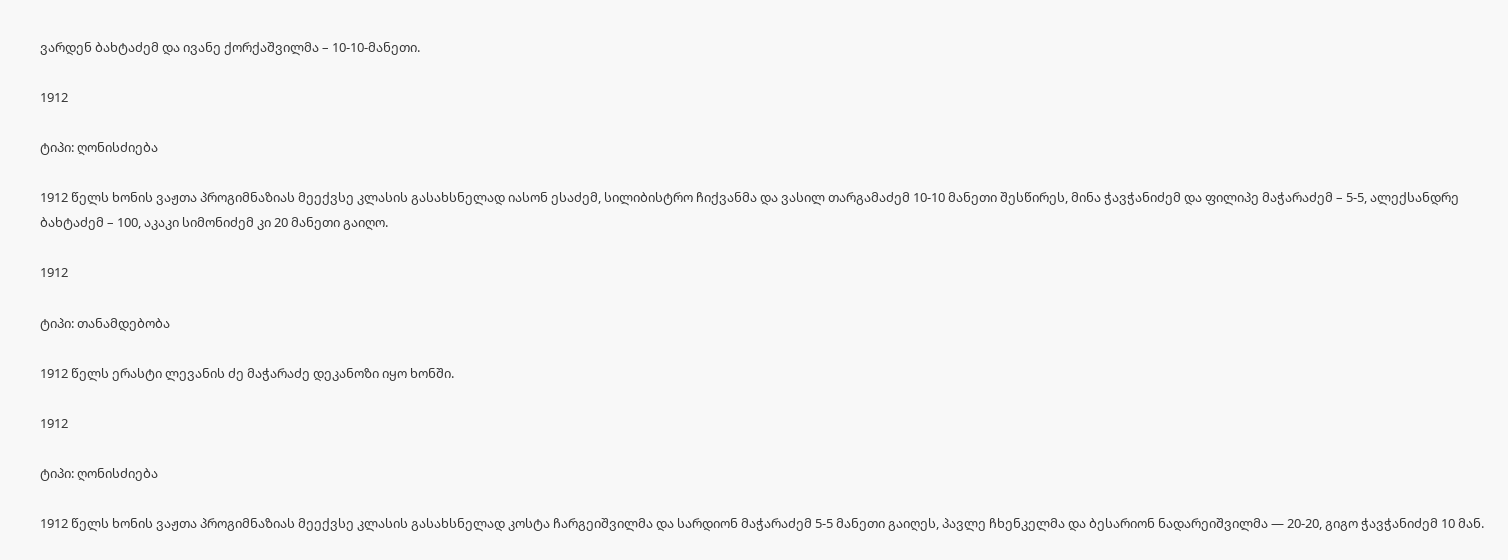ვარდენ ბახტაძემ და ივანე ქორქაშვილმა – 10-10-მანეთი.

1912

ტიპი: ღონისძიება

1912 წელს ხონის ვაჟთა პროგიმნაზიას მეექვსე კლასის გასახსნელად იასონ ესაძემ, სილიბისტრო ჩიქვანმა და ვასილ თარგამაძემ 10-10 მანეთი შესწირეს, მინა ჭავჭანიძემ და ფილიპე მაჭარაძემ – 5-5, ალექსანდრე ბახტაძემ – 100, აკაკი სიმონიძემ კი 20 მანეთი გაიღო.

1912

ტიპი: თანამდებობა

1912 წელს ერასტი ლევანის ძე მაჭარაძე დეკანოზი იყო ხონში.

1912

ტიპი: ღონისძიება

1912 წელს ხონის ვაჟთა პროგიმნაზიას მეექვსე კლასის გასახსნელად კოსტა ჩარგეიშვილმა და სარდიონ მაჭარაძემ 5-5 მანეთი გაიღეს, პავლე ჩხენკელმა და ბესარიონ ნადარეიშვილმა — 20-20, გიგო ჭავჭანიძემ 10 მან.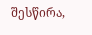შესწირა,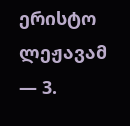ერისტო ლეჟავამ — 3.